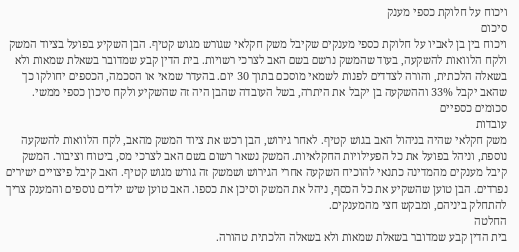ויכוח על חלוקת כספי מענק
סיכום
ויכוח בין בן לאביו על חלוקת כספי מענקים שקיבל משק חקלאי שגורש מגוש קטיף. הבן השקיע בפועל בציוד המשק ולקח הלוואות להשקעה, בעוד שהמשק נרשם בשם האב לצרכי רשויות. בית הדין קבע שמדובר בשאלת שמאות ולא בשאלה הלכתית, והורה לצדדים לפנות לשמאי מוסכם בתוך 30 יום. בהעדר שמאי או הסכמה, הכספים יחולקו כך שהאב יקבל 33% וההשקעה בן יקבל את היתרה, בשל העובדה שהבן היה זה שהשקיע ולקח סיכון כספי ממשי.
סכומים כספיים
עובדות
משק חקלאי שהיה בניהול האב בגוש קטיף. לאחר גירוש, הבן רכש את ציוד המשק מהאב, לקח הלוואות להשקעה נוספת, וניהל בפועל את כל הפעילויות החקלאיות. המשק נשאר רשום בשם האב לצרכי מס, ביטוח וציבור. המשק קיבל מענקים מהמדינה כתנאי להוכיח השקעה אחרי הגירוש ושמשק זה גורש מגוש קטיף. האב קיבל פיצויים ישירים נפרדים. הבן טוען שהשקיע את כל הכסף, ניהל את המשק וסיכן את כספו. האב טוען שיש ילדים נוספים והמענק צריך להתחלק ביניהם, ומבקש חצי מהמענקים.
החלטה
בית הדין קבע שמדובר בשאלת שמאות ולא בשאלה הלכתית טהורה.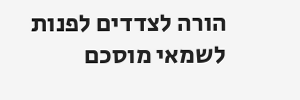הורה לצדדים לפנות לשמאי מוסכם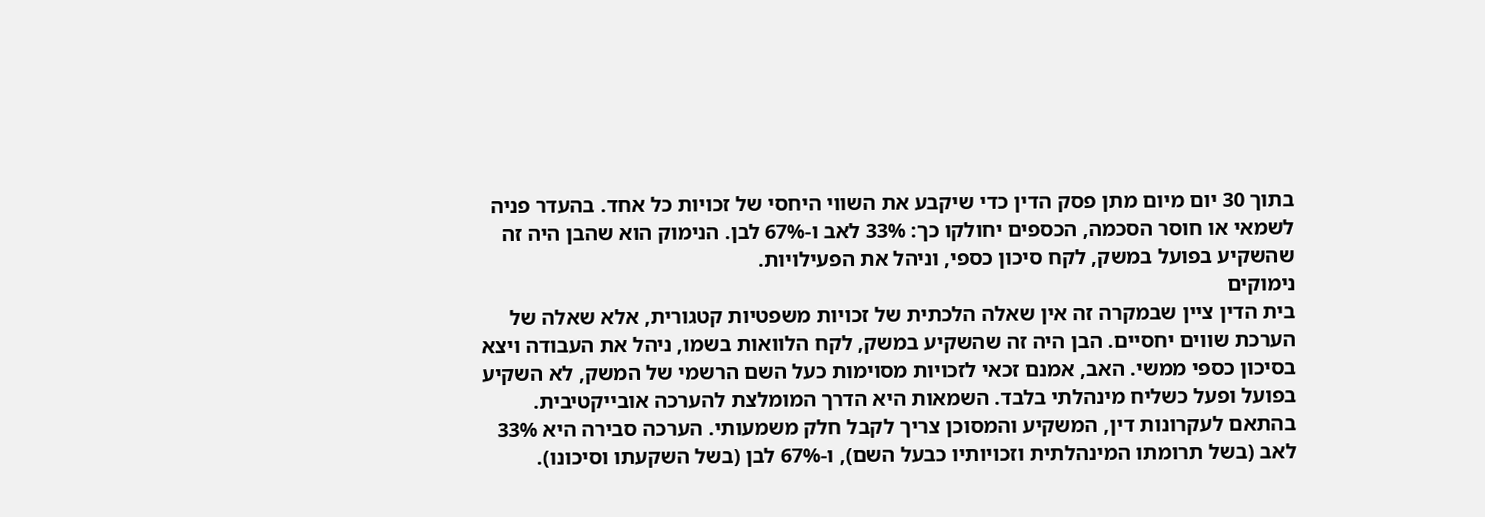בתוך 30 יום מיום מתן פסק הדין כדי שיקבע את השווי היחסי של זכויות כל אחד. בהעדר פניה לשמאי או חוסר הסכמה, הכספים יחולקו כך: 33% לאב ו-67% לבן. הנימוק הוא שהבן היה זה שהשקיע בפועל במשק, לקח סיכון כספי, וניהל את הפעילויות.
נימוקים
בית הדין ציין שבמקרה זה אין שאלה הלכתית של זכויות משפטיות קטגורית, אלא שאלה של הערכת שווים יחסיים. הבן היה זה שהשקיע במשק, לקח הלוואות בשמו, ניהל את העבודה ויצא בסיכון כספי ממשי. האב, אמנם זכאי לזכויות מסוימות כעל השם הרשמי של המשק, לא השקיע בפועל ופעל כשליח מינהלתי בלבד. השמאות היא הדרך המומלצת להערכה אובייקטיבית. בהתאם לעקרונות דין, המשקיע והמסוכן צריך לקבל חלק משמעותי. הערכה סבירה היא 33% לאב (בשל תרומתו המינהלתית וזכויותיו כבעל השם), ו-67% לבן (בשל השקעתו וסיכונו).